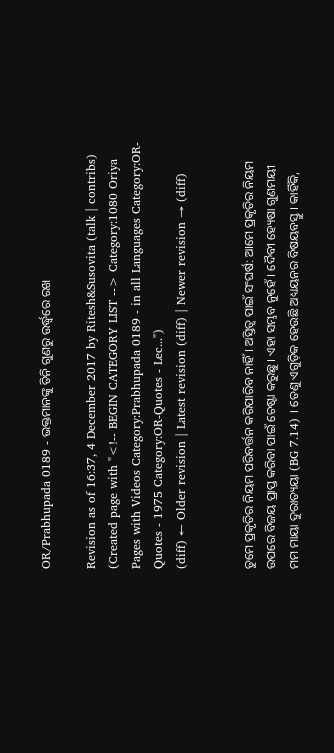OR/Prabhupada 0189 - ଭକ୍ତମାନଙ୍କୁ ତିନି ଗୁଣରୁ ଉର୍ଦ୍ଧ୍ଵରେ ରଖ

Revision as of 16:37, 4 December 2017 by Ritesh&Susovita (talk | contribs) (Created page with "<!-- BEGIN CATEGORY LIST --> Category:1080 Oriya Pages with Videos Category:Prabhupada 0189 - in all Languages Category:OR-Quotes - 1975 Category:OR-Quotes - Lec...")
(diff) ← Older revision | Latest revision (diff) | Newer revision → (diff)


ତୁମେ ପ୍ରକୃତିର ନିୟମ ପରିବର୍ତ୍ତନ କରିପାରିବ ନାହିଁ । ଅସ୍ତିତ୍ଵ ପାଇଁ ସଂଘର୍ଷ: ଆମେ ପ୍ରକୃତିର ନିୟମ ଉପରେ ବିଜୟ ପ୍ରାପ୍ତ କରିବା ପାଇଁ ଚେଷ୍ଟା କରୁଛୁ । ଏହା ସମ୍ଭବ ନୁହେଁ । ଦୈବୀ ହ୍ୟେଷା ଗୁଣମୟୀ ମମ ମାୟା ଦୁରାତ୍ୟୟା (BG 7.14) । ତେଣୁ ଏଗୁଡ଼ିକ ହେଉଛି ଅଧ୍ୟୟନର ବିଷୟବସ୍ତୁ । କାହିଁକି,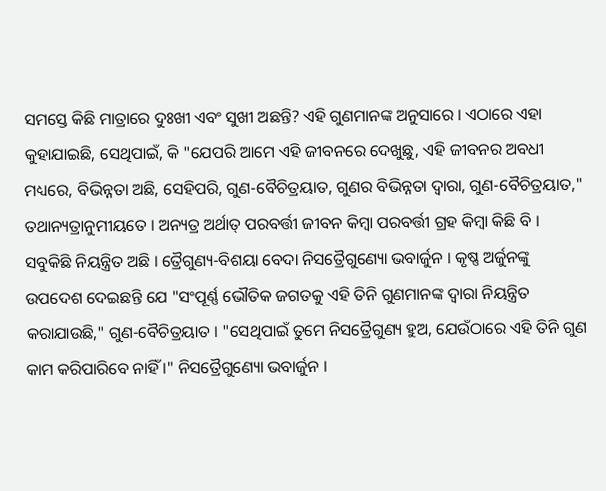ସମସ୍ତେ କିଛି ମାତ୍ରାରେ ଦୁଃଖୀ ଏବଂ ସୁଖୀ ଅଛନ୍ତି? ଏହି ଗୁଣମାନଙ୍କ ଅନୁସାରେ । ଏଠାରେ ଏହା କୁହାଯାଇଛି, ସେଥିପାଇଁ, କି "ଯେପରି ଆମେ ଏହି ଜୀବନରେ ଦେଖୁଛୁ, ଏହି ଜୀବନର ଅବଧୀ ମଧ୍ୟରେ, ବିଭିନ୍ନତା ଅଛି, ସେହିପରି, ଗୁଣ-ବୈଚିତ୍ରୟାତ, ଗୁଣର ବିଭିନ୍ନତା ଦ୍ଵାରା, ଗୁଣ-ବୈଚିତ୍ରୟାତ," ତଥାନ୍ୟତ୍ରାନୁମୀୟତେ । ଅନ୍ୟତ୍ର ଅର୍ଥାତ୍ ପରବର୍ତ୍ତୀ ଜୀବନ କିମ୍ଵା ପରବର୍ତ୍ତୀ ଗ୍ରହ କିମ୍ଵା କିଛି ବି । ସବୁକିଛି ନିୟନ୍ତ୍ରିତ ଅଛି । ତ୍ରୈଗୁଣ୍ୟ-ବିଶୟା ବେଦା ନିସତ୍ରୈଗୁଣ୍ୟୋ ଭବାର୍ଜୁନ । କୃଷ୍ଣ ଅର୍ଜୁନଙ୍କୁ ଉପଦେଶ ଦେଇଛନ୍ତି ଯେ "ସଂପୂର୍ଣ୍ଣ ଭୌତିକ ଜଗତକୁ ଏହି ତିନି ଗୁଣମାନଙ୍କ ଦ୍ଵାରା ନିୟନ୍ତ୍ରିତ କରାଯାଉଛି," ଗୁଣ-ବୈଚିତ୍ରୟାତ । "ସେଥିପାଇଁ ତୁମେ ନିସତ୍ରୈଗୁଣ୍ୟ ହୁଅ, ଯେଉଁଠାରେ ଏହି ତିନି ଗୁଣ କାମ କରିପାରିବେ ନାହିଁ ।" ନିସତ୍ରୈଗୁଣ୍ୟୋ ଭବାର୍ଜୁନ ।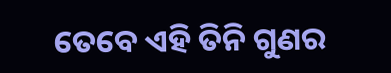ତେବେ ଏହି ତିନି ଗୁଣର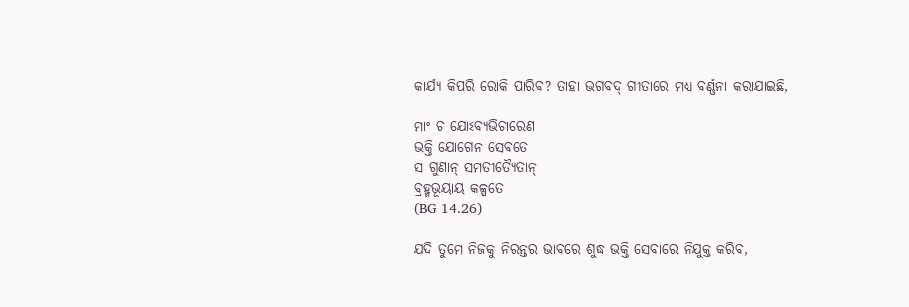କାର୍ଯ୍ୟ କିପରି ରୋକି ପାରିବ? ତାହା ଭଗବଦ୍ ଗୀତାରେ ମଧ୍ୟ ବର୍ଣ୍ଣନା କରାଯାଇଛି,

ମାଂ ଚ ଯୋଽବ୍ୟଭିଚାରେଣ
ଭକ୍ତି ଯୋଗେନ ସେବତେ
ସ ଗୁଣାନ୍ ସମତୀତ୍ୟୈତାନ୍
ବ୍ରହ୍ମଭୂୟାୟ କଳ୍ପତେ
(BG 14.26)

ଯଦି ତୁମେ ନିଜକୁ ନିରନ୍ତର ଭାବରେ ଶୁଦ୍ଧ ଭକ୍ତି ସେବାରେ ନିଯୁକ୍ତ କରିବ,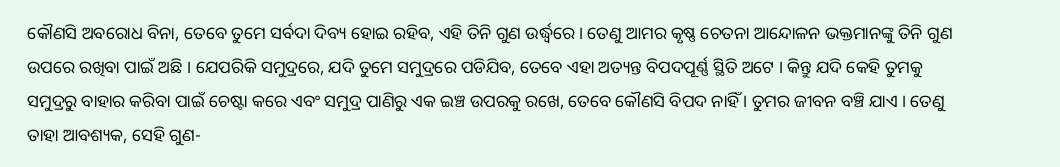କୌଣସି ଅବରୋଧ ବିନା, ତେବେ ତୁମେ ସର୍ବଦା ଦିବ୍ୟ ହୋଇ ରହିବ, ଏହି ତିନି ଗୁଣ ଉର୍ଦ୍ଧ୍ଵରେ । ତେଣୁ ଆମର କୃଷ୍ଣ ଚେତନା ଆନ୍ଦୋଳନ ଭକ୍ତମାନଙ୍କୁ ତିନି ଗୁଣ ଉପରେ ରଖିବା ପାଇଁ ଅଛି । ଯେପରିକି ସମୁଦ୍ରରେ, ଯଦି ତୁମେ ସମୁଦ୍ରରେ ପଡିଯିବ, ତେବେ ଏହା ଅତ୍ୟନ୍ତ ବିପଦପୂର୍ଣ୍ଣ ସ୍ଥିତି ଅଟେ । କିନ୍ତୁ ଯଦି କେହି ତୁମକୁ ସମୁଦ୍ରରୁ ବାହାର କରିବା ପାଇଁ ଚେଷ୍ଟା କରେ ଏବଂ ସମୁଦ୍ର ପାଣିରୁ ଏକ ଇଞ୍ଚ ଉପରକୁ ରଖେ, ତେବେ କୌଣସି ବିପଦ ନାହିଁ । ତୁମର ଜୀବନ ବଞ୍ଚି ଯାଏ । ତେଣୁ ତାହା ଆବଶ୍ୟକ, ସେହି ଗୁଣ-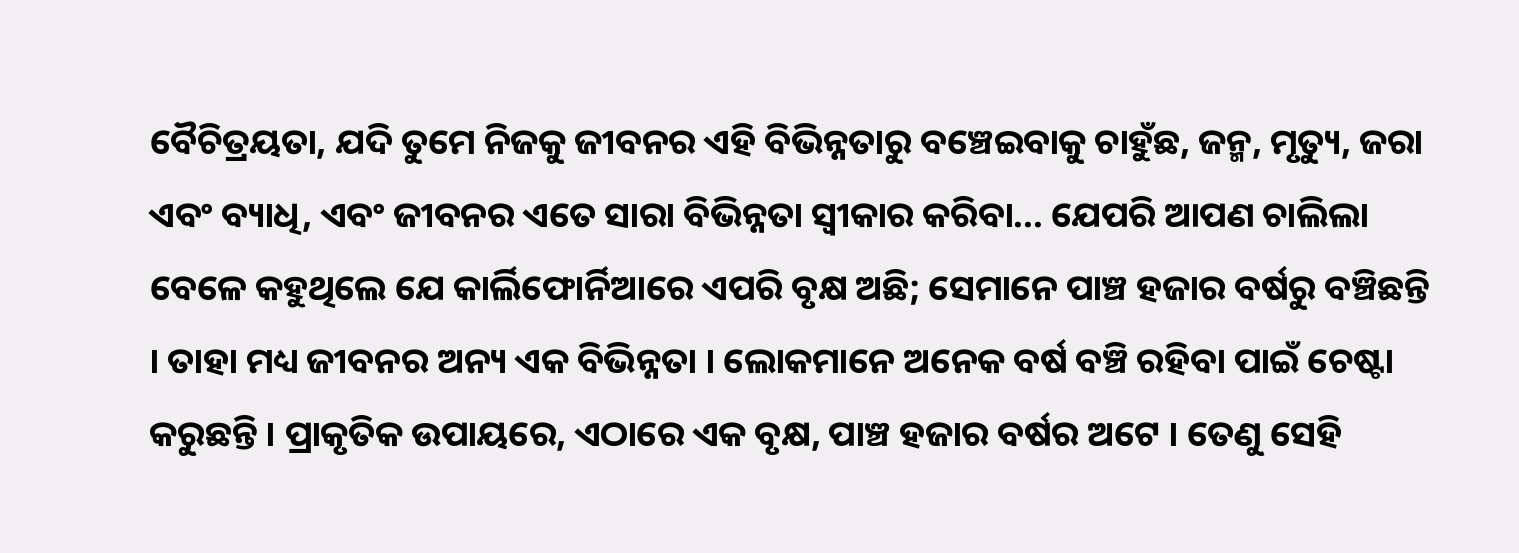ବୈଚିତ୍ରୟତା, ଯଦି ତୁମେ ନିଜକୁ ଜୀବନର ଏହି ବିଭିନ୍ନତାରୁ ବଞ୍ଚେଇବାକୁ ଚାହୁଁଛ, ଜନ୍ମ, ମୃତ୍ୟୁ, ଜରା ଏବଂ ବ୍ୟାଧି, ଏବଂ ଜୀବନର ଏତେ ସାରା ବିଭିନ୍ନତା ସ୍ଵୀକାର କରିବା... ଯେପରି ଆପଣ ଚାଲିଲା ବେଳେ କହୁଥିଲେ ଯେ କାର୍ଲିଫୋର୍ନିଆରେ ଏପରି ବୃକ୍ଷ ଅଛି; ସେମାନେ ପାଞ୍ଚ ହଜାର ବର୍ଷରୁ ବଞ୍ଚିଛନ୍ତି । ତାହା ମଧ୍ୟ ଜୀବନର ଅନ୍ୟ ଏକ ବିଭିନ୍ନତା । ଲୋକମାନେ ଅନେକ ବର୍ଷ ବଞ୍ଚି ରହିବା ପାଇଁ ଚେଷ୍ଟା କରୁଛନ୍ତି । ପ୍ରାକୃତିକ ଉପାୟରେ, ଏଠାରେ ଏକ ବୃକ୍ଷ, ପାଞ୍ଚ ହଜାର ବର୍ଷର ଅଟେ । ତେଣୁ ସେହି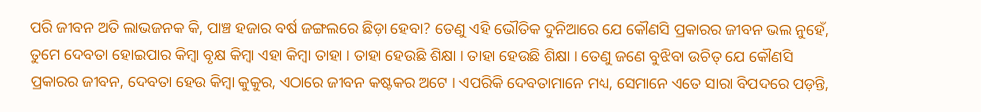ପରି ଜୀବନ ଅତି ଲାଭଜନକ କି, ପାଞ୍ଚ ହଜାର ବର୍ଷ ଜଙ୍ଗଲରେ ଛିଡ଼ା ହେବା? ତେଣୁ ଏହି ଭୌତିକ ଦୁନିଆରେ ଯେ କୌଣସି ପ୍ରକାରର ଜୀବନ ଭଲ ନୁହେଁ, ତୁମେ ଦେବତା ହୋଇପାର କିମ୍ଵା ବୃକ୍ଷ କିମ୍ବା ଏହା କିମ୍ଵା ତାହା । ତାହା ହେଉଛି ଶିକ୍ଷା । ତାହା ହେଉଛି ଶିକ୍ଷା । ତେଣୁ ଜଣେ ବୁଝିବା ଉଚିତ୍ ଯେ କୌଣସି ପ୍ରକାରର ଜୀବନ, ଦେବତା ହେଉ କିମ୍ଵା କୁକୁର, ଏଠାରେ ଜୀବନ କଷ୍ଟକର ଅଟେ । ଏପରିକି ଦେବତାମାନେ ମଧ୍ୟ, ସେମାନେ ଏତେ ସାରା ବିପଦରେ ପଡ଼ନ୍ତି,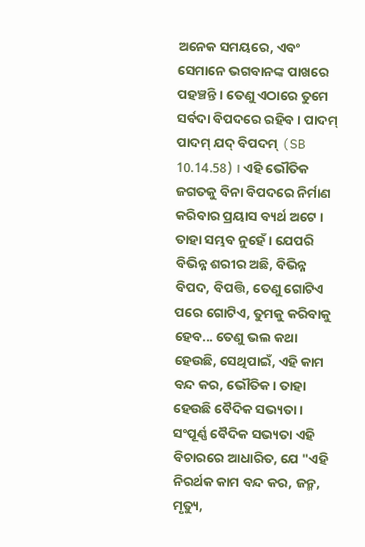ଅନେକ ସମୟରେ, ଏବଂ ସେମାନେ ଭଗବାନଙ୍କ ପାଖରେ ପହଞ୍ଚନ୍ତି । ତେଣୁ ଏଠାରେ ତୁମେ ସର୍ବଦା ବିପଦରେ ରହିବ । ପାଦମ୍ ପାଦମ୍ ଯଦ୍ ବିପଦମ୍ (SB 10.14.58) । ଏହି ଭୌତିକ ଜଗତକୁ ବିନା ବିପଦରେ ନିର୍ମାଣ କରିବାର ପ୍ରୟାସ ବ୍ୟର୍ଥ ଅଟେ । ତାହା ସମ୍ଭବ ନୁହେଁ । ଯେପରି ବିଭିନ୍ନ ଶରୀର ଅଛି, ବିଭିନ୍ନ ବିପଦ, ବିପତ୍ତି, ତେଣୁ ଗୋଟିଏ ପରେ ଗୋଟିଏ, ତୁମକୁ କରିବାକୁ ହେବ... ତେଣୁ ଭଲ କଥା ହେଉଛି, ସେଥିପାଇଁ, ଏହି କାମ ବନ୍ଦ କର, ଭୌତିକ । ତାହା ହେଉଛି ବୈଦିକ ସଭ୍ୟତା । ସଂପୂର୍ଣ୍ଣ ବୈଦିକ ସଭ୍ୟତା ଏହି ବିଚାରରେ ଆଧାରିତ, ଯେ "ଏହି ନିରର୍ଥକ କାମ ବନ୍ଦ କର, ଜନ୍ମ, ମୃତ୍ୟୁ,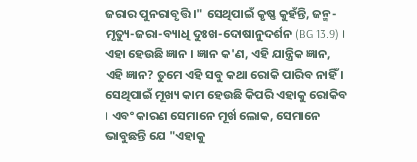ଜରାର ପୁନରାବୃତ୍ତି ।" ସେଥିପାଇଁ କୃଷ୍ଣ କୁହଁନ୍ତି, ଜନ୍ମ-ମୃତ୍ୟୁ-ଜରା-ବ୍ୟାଧି ଦୁଃଖ-ଦୋଷାନୁଦର୍ଶନ (BG 13.9) । ଏହା ହେଉଛି ଜ୍ଞାନ । ଜ୍ଞାନ କ'ଣ, ଏହି ଯାନ୍ତ୍ରିକ ଜ୍ଞାନ, ଏହି ଜ୍ଞାନ? ତୁମେ ଏହି ସବୁ କଥା ରୋକି ପାରିବ ନାହିଁ । ସେଥିପାଇଁ ମୂଖ୍ୟ କାମ ହେଉଛି କିପରି ଏହାକୁ ରୋକିବ । ଏବଂ କାରଣ ସେମାନେ ମୂର୍ଖ ଲୋକ, ସେମାନେ ଭାବୁଛନ୍ତି ଯେ "ଏହାକୁ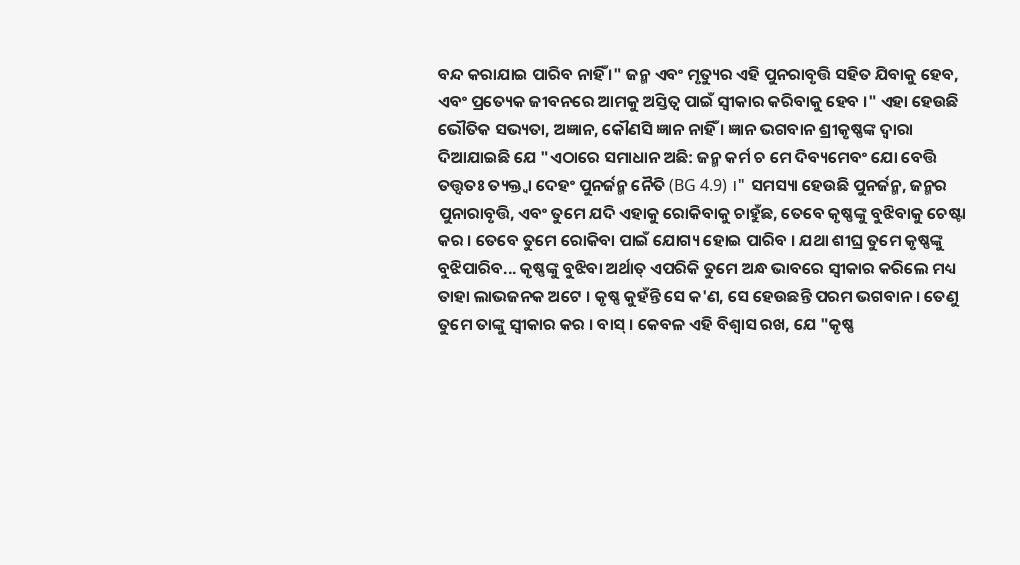ବନ୍ଦ କରାଯାଇ ପାରିବ ନାହିଁ ।" ଜନ୍ମ ଏବଂ ମୃତ୍ୟୁର ଏହି ପୁନରାବୃତ୍ତି ସହିତ ଯିବାକୁ ହେବ, ଏବଂ ପ୍ରତ୍ୟେକ ଜୀବନରେ ଆମକୁ ଅସ୍ତିତ୍ଵ ପାଇଁ ସ୍ଵୀକାର କରିବାକୁ ହେବ ।" ଏହା ହେଉଛି ଭୌତିକ ସଭ୍ୟତା, ଅଜ୍ଞାନ, କୌଣସି ଜ୍ଞାନ ନାହିଁ । ଜ୍ଞାନ ଭଗବାନ ଶ୍ରୀକୃଷ୍ଣଙ୍କ ଦ୍ଵାରା ଦିଆଯାଇଛି ଯେ "ଏଠାରେ ସମାଧାନ ଅଛି: ଜନ୍ମ କର୍ମ ଚ ମେ ଦିବ୍ୟମେବଂ ଯୋ ବେତ୍ତି ତତ୍ତ୍ଵତଃ ତ୍ୟକ୍ତ୍ଵା ଦେହଂ ପୁନର୍ଜନ୍ମ ନୈତି (BG 4.9) ।" ସମସ୍ୟା ହେଉଛି ପୁନର୍ଜନ୍ମ, ଜନ୍ମର ପୁନାରାବୃତ୍ତି, ଏବଂ ତୁମେ ଯଦି ଏହାକୁ ରୋକିବାକୁ ଚାହୁଁଛ, ତେବେ କୃଷ୍ଣଙ୍କୁ ବୁଝିବାକୁ ଚେଷ୍ଟା କର । ତେବେ ତୁମେ ରୋକିବା ପାଇଁ ଯୋଗ୍ୟ ହୋଇ ପାରିବ । ଯଥା ଶୀଘ୍ର ତୁମେ କୃଷ୍ଣଙ୍କୁ ବୁଝିପାରିବ... କୃଷ୍ଣଙ୍କୁ ବୁଝିବା ଅର୍ଥାତ୍ ଏପରିକି ତୁମେ ଅନ୍ଧ ଭାବରେ ସ୍ଵୀକାର କରିଲେ ମଧ୍ୟ ତାହା ଲାଭଜନକ ଅଟେ । କୃଷ୍ଣ କୁହଁନ୍ତି ସେ କ'ଣ, ସେ ହେଉଛନ୍ତି ପରମ ଭଗବାନ । ତେଣୁ ତୁମେ ତାଙ୍କୁ ସ୍ଵୀକାର କର । ବାସ୍ । କେବଳ ଏହି ବିଶ୍ଵାସ ରଖ, ଯେ "କୃଷ୍ଣ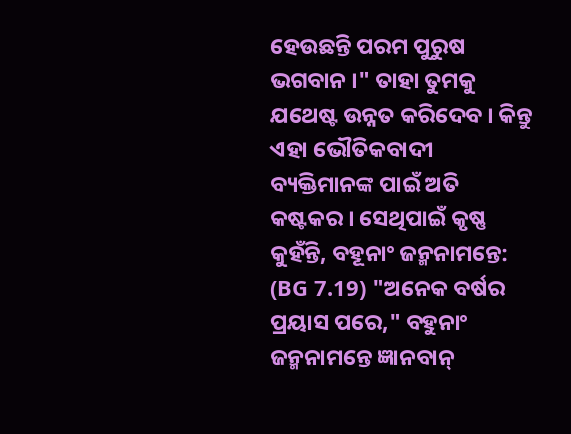ହେଉଛନ୍ତି ପରମ ପୁରୁଷ ଭଗବାନ ।" ତାହା ତୁମକୁ ଯଥେଷ୍ଟ ଉନ୍ନତ କରିଦେବ । କିନ୍ତୁ ଏହା ଭୌତିକବାଦୀ ବ୍ୟକ୍ତିମାନଙ୍କ ପାଇଁ ଅତି କଷ୍ଟକର । ସେଥିପାଇଁ କୃଷ୍ଣ କୁହଁନ୍ତି, ବହୂନାଂ ଜନ୍ମନାମନ୍ତେ: (BG 7.19) "ଅନେକ ବର୍ଷର ପ୍ରୟାସ ପରେ," ବହୁନାଂ ଜନ୍ମନାମନ୍ତେ ଜ୍ଞାନବାନ୍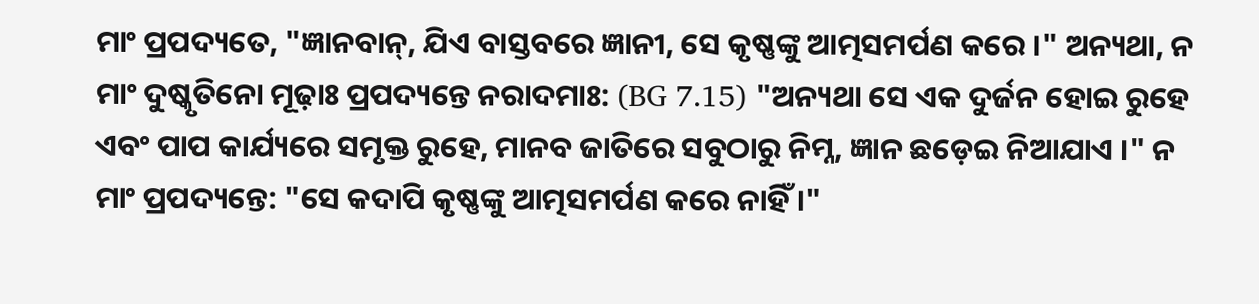ମାଂ ପ୍ରପଦ୍ୟତେ, "ଜ୍ଞାନବାନ୍, ଯିଏ ବାସ୍ତବରେ ଜ୍ଞାନୀ, ସେ କୃଷ୍ଣଙ୍କୁ ଆତ୍ମସମର୍ପଣ କରେ ।" ଅନ୍ୟଥା, ନ ମାଂ ଦୁଷ୍କୃତିନୋ ମୂଢ଼ାଃ ପ୍ରପଦ୍ୟନ୍ତେ ନରାଦମାଃ: (BG 7.15) "ଅନ୍ୟଥା ସେ ଏକ ଦୁର୍ଜନ ହୋଇ ରୁହେ ଏବଂ ପାପ କାର୍ଯ୍ୟରେ ସମୃକ୍ତ ରୁହେ, ମାନବ ଜାତିରେ ସବୁଠାରୁ ନିମ୍ନ, ଜ୍ଞାନ ଛଡ଼େଇ ନିଆଯାଏ ।" ନ ମାଂ ପ୍ରପଦ୍ୟନ୍ତେ: "ସେ କଦାପି କୃଷ୍ଣଙ୍କୁ ଆତ୍ମସମର୍ପଣ କରେ ନାହିଁ ।"